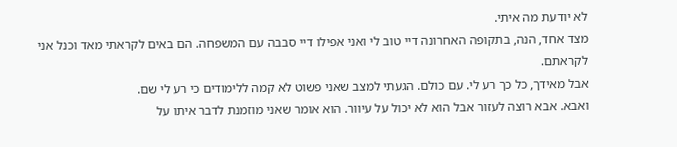לא יודעת מה איתי.
מצד אחד, הנה, בתקופה האחרונה דיי טוב לי ואני אפילו דיי סבבה עם המשפחה. הם באים לקראתי מאד וכנל אני לקראתם.
אבל מאידך, כל כך רע לי. עם כולם. הגעתי למצב שאני פשוט לא קמה ללימודים כי רע לי שם.
ואבא. אבא רוצה לעזור אבל הוא לא יכול על עיוור. הוא אומר שאני מוזמנת לדבר איתו על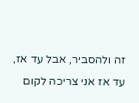זה ולהסביר, אבל עד אז, עד אז אני צריכה לקום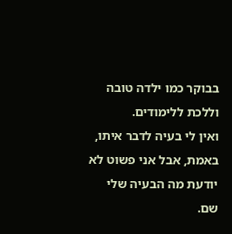בבוקר כמו ילדה טובה וללכת ללימודים.
ואין לי בעיה לדבר איתו, באמת, אבל אני פשוט לא יודעת מה הבעיה שלי שם.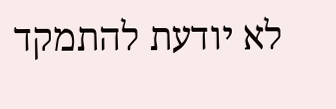לא יודעת להתמקד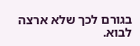בגורם לכך שלא ארצה לבוא.